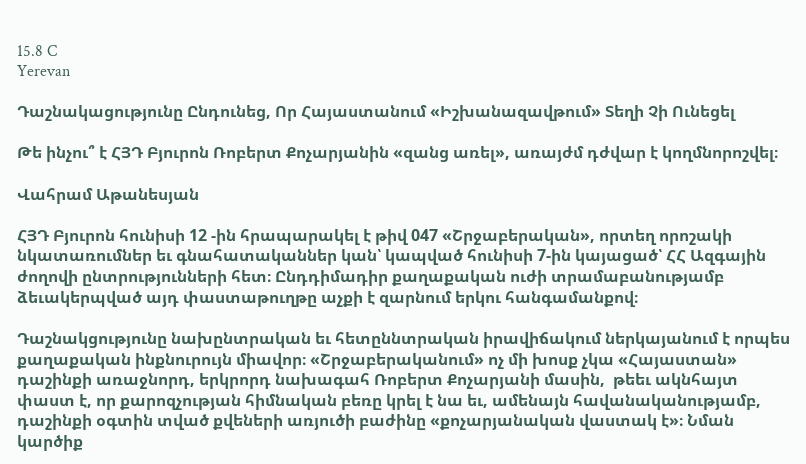15.8 C
Yerevan

Դաշնակացությունը Ընդունեց, Որ Հայաստանում «Իշխանազավթում» Տեղի Չի Ունեցել

Թե ինչու՞ է ՀՅԴ Բյուրոն Ռոբերտ Քոչարյանին «զանց առել», առայժմ դժվար է կողմնորոշվել։

Վահրամ Աթանեսյան

ՀՅԴ Բյուրոն հունիսի 12 ‑ին հրապարակել է թիվ 047 «Շրջաբերական», որտեղ որոշակի նկատառումներ եւ գնահատականներ կան՝ կապված հունիսի 7‑ին կայացած՝ ՀՀ Ազգային ժողովի ընտրությունների հետ։ Ընդդիմադիր քաղաքական ուժի տրամաբանությամբ ձեւակերպված այդ փաստաթուղթը աչքի է զարնում երկու հանգամանքով։

Դաշնակցությունը նախընտրական եւ հետըննտրական իրավիճակում ներկայանում է որպես քաղաքական ինքնուրույն միավոր։ «Շրջաբերականում» ոչ մի խոսք չկա «Հայաստան» դաշինքի առաջնորդ, երկրորդ նախագահ Ռոբերտ Քոչարյանի մասին,  թեեւ ակնհայտ փաստ է, որ քարոզչության հիմնական բեռը կրել է նա եւ, ամենայն հավանականությամբ, դաշինքի օգտին տված քվեների առյուծի բաժինը «քոչարյանական վաստակ է»։ Նման կարծիք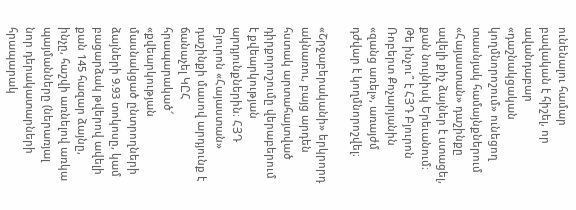ունենալու համար բավական է հիշել, որ ավանդաբար «դաշնակցական կողմնորոշում» ունեցող տասնյակ համայնքներում «Հայաստան» դաշինքը ավելի քիչ ձայներ է ստացել, քան նույնիսկ Երեւանում։ Թե ինչու՞ է ՀՅԴ Բյուրոն Ռոբերտ Քոչարյանին «զանց առել», առայժմ դժվար է կողմնորոշվել։

«Շրջաբերականի» երկրորդ ակնառու, բայց արդեն հստակ արտահայտված դիրքորոշումը վերաբերում է քվեարկության արդյունքներին։ ՀՅԴ Բյուրոն «Հայաստան» դաշինքի մասով արդյունք է ճանաչել ԿԸՀ հրապարակած՜ «քվեարկության մասնակցած ընտրողների ձայների 9.93 տոկոսը, կամ բացարձակ թվերով ավելի քան 145 հազար ձայնը, ինչը, հաշվի առնելով առկա պայմանները (ներառյալ նոր դերակատարների հրապարակ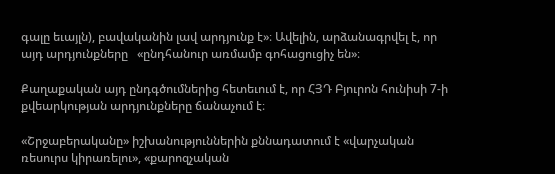գալը եւայլն), բավականին լավ արդյունք է»։ Ավելին, արձանագրվել է, որ այդ արդյունքները   «ընդհանուր առմամբ գոհացուցիչ են»։

Քաղաքական այդ ընդգծումներից հետեւում է, որ ՀՅԴ Բյուրոն հունիսի 7‑ի քվեարկության արդյունքները ճանաչում է։

«Շրջաբերականը» իշխանություններին քննադատում է «վարչական ռեսուրս կիրառելու», «քարոզչական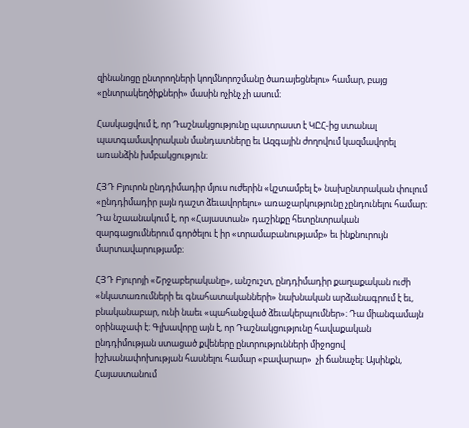զինանոցը ընտրողների կողմնորոշմանը ծառայեցնելու» համար, բայց «ընտրակեղծիքների» մասին ոչինչ չի ասում։

Հասկացվում է, որ Դաշնակցությունը պատրաստ է ԿԸՀ-ից ստանալ պատգամավորական մանդատները եւ Ազգային ժողովում կազմավորել առանձին խմբակցություն։

ՀՅԴ Բյուրոն ընդդիմադիր մյուս ուժերին «կշտամբել է» նախընտրական փուլում «ընդդիմադիր լայն դաշտ ձեւավորելու» առաջարկությունը չընդունելու համար։ Դա նշաանակում է, որ «Հայաստան» դաշինքը հետընտրական զարգացումներում գործելու է իր «տրամաբանությամբ» եւ ինքնուրույն մարտավարությամբ։

ՀՅԴ Բյուրոյի «Շրջաբերականը», անշուշտ, ընդդիմադիր քաղաքական ուժի «նկատառումների եւ գնահատականների» նախնական արձանագրում է եւ, բնականաբար, ունի նաեւ «պահանջված ձեւակերպումներ»։ Դա միանգամայն օրինաչափ է։ Գլխավորը այն է, որ Դաշնակցությունը հավաքական ընդդիմության ստացած քվեները ընտրությունների միջոցով իշխանափոխության հասնելու համար «բավարար»  չի ճանաչել։ Այսինքն, Հայաստանում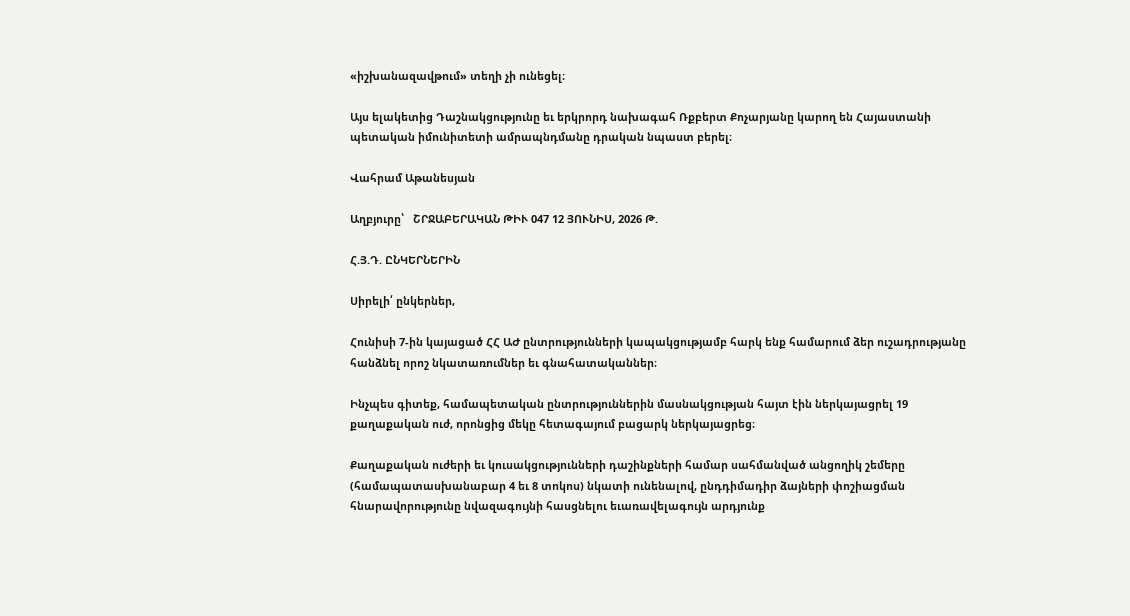«իշխանազավթում» տեղի չի ունեցել։

Այս ելակետից Դաշնակցությունը եւ երկրորդ նախագահ Ռքբերտ Քոչարյանը կարող են Հայաստանի պետական իմունիտետի ամրապնդմանը դրական նպաստ բերել։

Վահրամ Աթանեսյան

Աղբյուրը՝   ՇՐՋԱԲԵՐԱԿԱՆ ԹԻՒ 047 12 ՅՈՒՆԻՍ, 2026 Թ.

Հ.Յ.Դ. ԸՆԿԵՐՆԵՐԻՆ

Սիրելի՛ ընկերներ,

Հունիսի 7‑ին կայացած ՀՀ ԱԺ ընտրությունների կապակցությամբ հարկ ենք համարում ձեր ուշադրությանը հանձնել որոշ նկատառումներ եւ գնահատականներ։

Ինչպես գիտեք, համապետական ընտրություններին մասնակցության հայտ էին ներկայացրել 19 քաղաքական ուժ, որոնցից մեկը հետագայում բացարկ ներկայացրեց։

Քաղաքական ուժերի եւ կուսակցությունների դաշինքների համար սահմանված անցողիկ շեմերը (համապատասխանաբար 4 եւ 8 տոկոս) նկատի ունենալով, ընդդիմադիր ձայների փոշիացման հնարավորությունը նվազագույնի հասցնելու եւառավելագույն արդյունք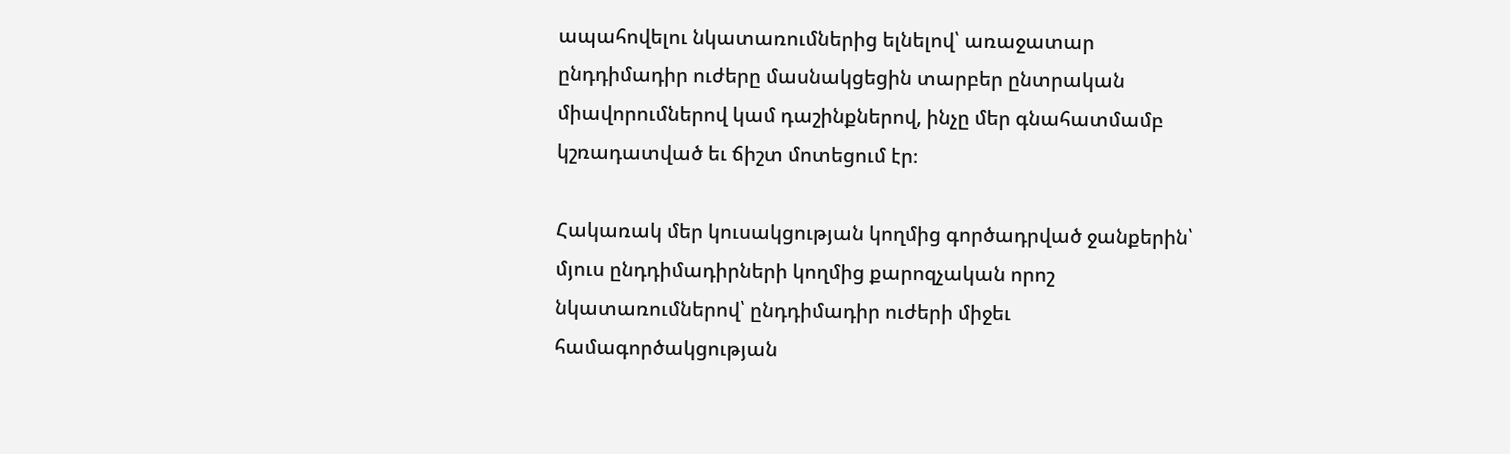ապահովելու նկատառումներից ելնելով՝ առաջատար ընդդիմադիր ուժերը մասնակցեցին տարբեր ընտրական միավորումներով կամ դաշինքներով, ինչը մեր գնահատմամբ կշռադատված եւ ճիշտ մոտեցում էր։

Հակառակ մեր կուսակցության կողմից գործադրված ջանքերին՝ մյուս ընդդիմադիրների կողմից քարոզչական որոշ նկատառումներով՝ ընդդիմադիր ուժերի միջեւ համագործակցության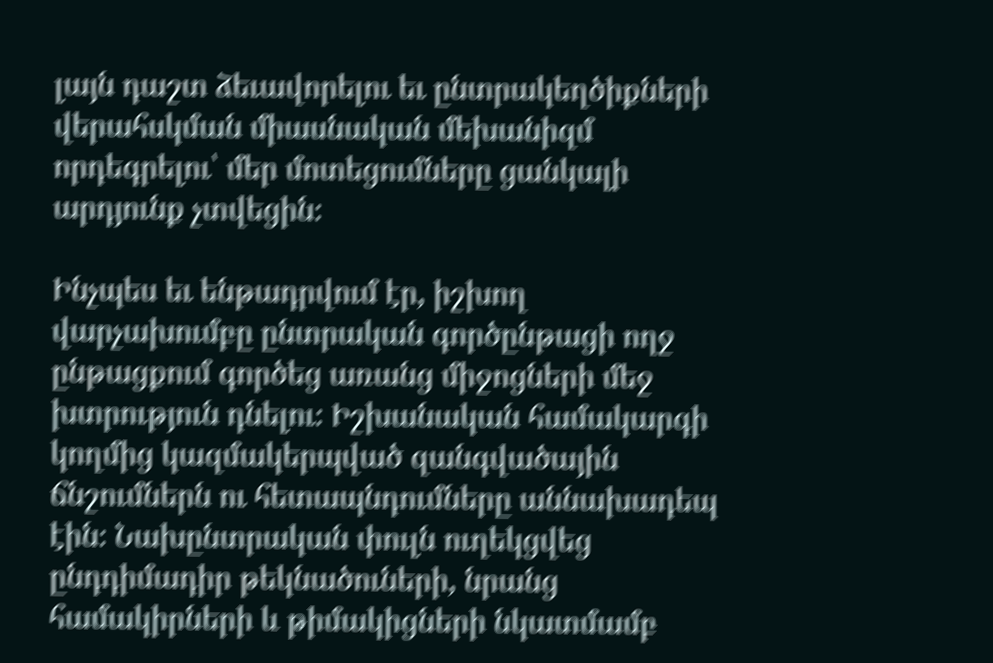լայն դաշտ ձեւավորելու եւ ընտրակեղծիքների վերահսկման միասնական մեխանիզմ որդեգրելու՝ մեր մոտեցումները ցանկալի արդյունք չտվեցին։

Ինչպես եւ ենթադրվում էր, իշխող վարչախումբը ընտրական գործընթացի ողջ ընթացքում գործեց առանց միջոցների մեջ խտրություն դնելու։ Իշխանական համակարգի կողմից կազմակերպված զանգվածային ճնշումներն ու հետապնդումները աննախադեպ էին։ Նախընտրական փուլն ուղեկցվեց ընդդիմադիր թեկնածուների, նրանց համակիրների և թիմակիցների նկատմամբ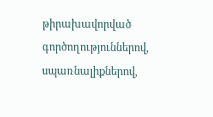թիրախավորված գործողություններով, սպառնալիքներով,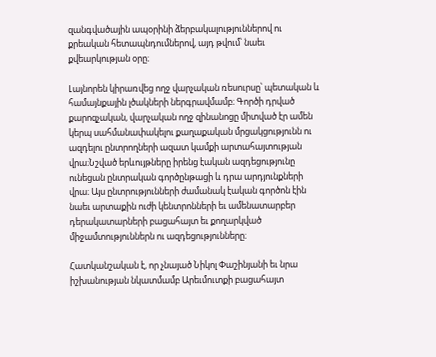զանգվածային ապօրինի ձերբակալություններով ու քրեական հետապնդումներով, այդ թվում՝ նաեւ քվեարկության օրը։

Լայնորեն կիրառվեց ողջ վարչական ռեսուրսը՝ պետական և համայնքային լծակների ներգրավմամբ։ Գործի դրված քարոզչական, վարչական ողջ զինանոցը միտված էր ամեն կերպ սահմանափակելու քաղաքական մրցակցությունն ու ազդելու ընտրողների ազատ կամքի արտահայտության վրա։Նշված երևույթները իրենց էական ազդեցությունը ունեցան ընտրական գործընթացի և դրա արդյունքների վրա։ Այս ընտրությունների ժամանակ էական գործոն էին նաեւ արտաքին ուժի կենտրոնների եւ ամենատարբեր դերակատարների բացահայտ եւ քողարկված միջամտություններն ու ազդեցությունները։

Հատկանշական է, որ չնայած Նիկոլ Փաշինյանի եւ նրա իշխանության նկատմամբ Արեւմուտքի բացահայտ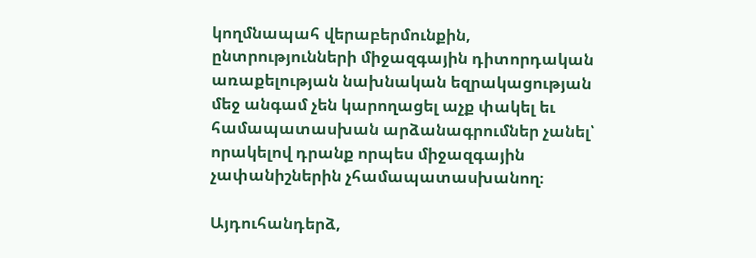կողմնապահ վերաբերմունքին, ընտրությունների միջազգային դիտորդական առաքելության նախնական եզրակացության մեջ անգամ չեն կարողացել աչք փակել եւ համապատասխան արձանագրումներ չանել՝ որակելով դրանք որպես միջազգային չափանիշներին չհամապատասխանող։

Այդուհանդերձ,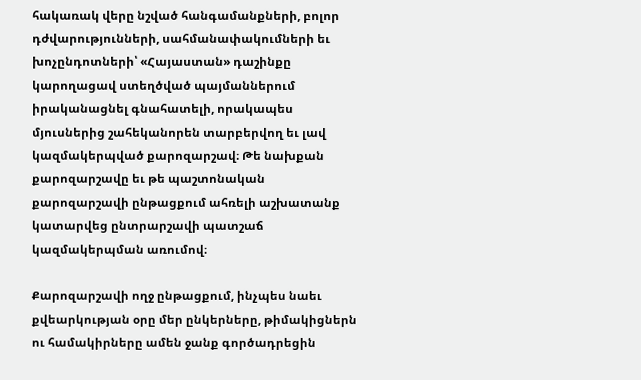հակառակ վերը նշված հանգամանքների, բոլոր դժվարությունների, սահմանափակումների եւ խոչընդոտների՝ «Հայաստան» դաշինքը կարողացավ ստեղծված պայմաններում իրականացնել գնահատելի, որակապես մյուսներից շահեկանորեն տարբերվող եւ լավ կազմակերպված քարոզարշավ։ Թե նախքան քարոզարշավը եւ թե պաշտոնական քարոզարշավի ընթացքում ահռելի աշխատանք կատարվեց ընտրարշավի պատշաճ կազմակերպման առումով։

Քարոզարշավի ողջ ընթացքում, ինչպես նաեւ քվեարկության օրը մեր ընկերները, թիմակիցներն ու համակիրները ամեն ջանք գործադրեցին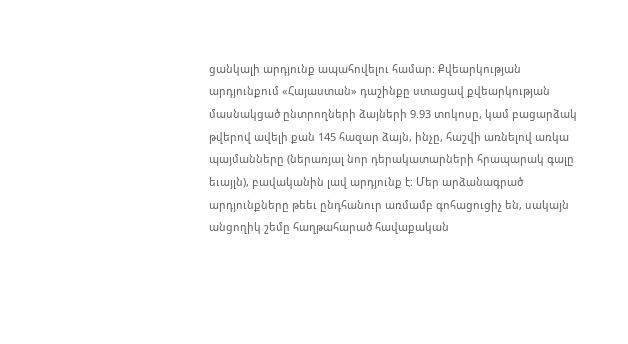ցանկալի արդյունք ապահովելու համար։ Քվեարկության արդյունքում «Հայաստան» դաշինքը ստացավ քվեարկության մասնակցած ընտրողների ձայների 9.93 տոկոսը, կամ բացարձակ թվերով ավելի քան 145 հազար ձայն, ինչը, հաշվի առնելով առկա պայմանները (ներառյալ նոր դերակատարների հրապարակ գալը եւայլն), բավականին լավ արդյունք է։ Մեր արձանագրած արդյունքները թեեւ ընդհանուր առմամբ գոհացուցիչ են, սակայն անցողիկ շեմը հաղթահարած հավաքական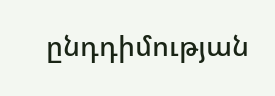ընդդիմության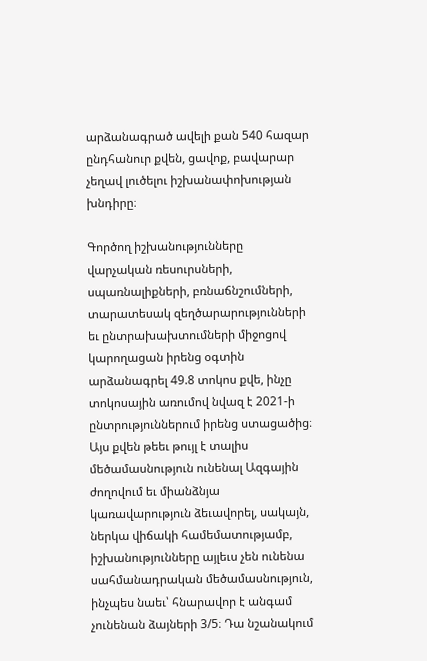արձանագրած ավելի քան 540 հազար ընդհանուր քվեն, ցավոք, բավարար չեղավ լուծելու իշխանափոխության խնդիրը։

Գործող իշխանությունները վարչական ռեսուրսների, սպառնալիքների, բռնաճնշումների, տարատեսակ զեղծարարությունների եւ ընտրախախտումների միջոցով կարողացան իրենց օգտին արձանագրել 49.8 տոկոս քվե, ինչը տոկոսային առումով նվազ է 2021‑ի ընտրություններում իրենց ստացածից։ Այս քվեն թեեւ թույլ է տալիս մեծամասնություն ունենալ Ազգային ժողովում եւ միանձնյա կառավարություն ձեւավորել, սակայն, ներկա վիճակի համեմատությամբ, իշխանությունները այլեւս չեն ունենա սահմանադրական մեծամասնություն, ինչպես նաեւ՝ հնարավոր է անգամ չունենան ձայների 3/5։ Դա նշանակում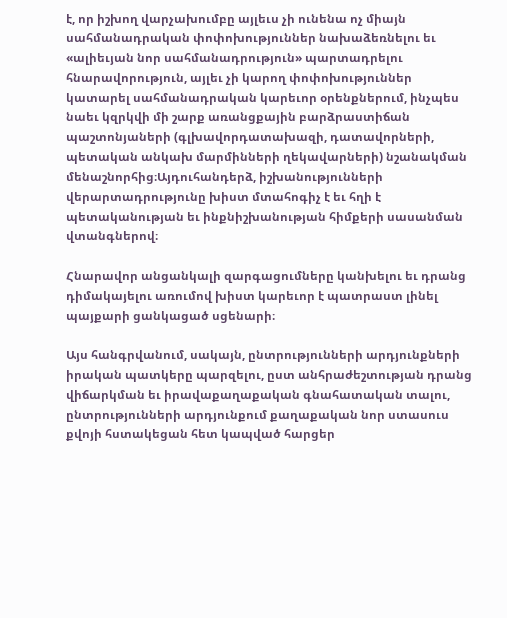է, որ իշխող վարչախումբը այլեւս չի ունենա ոչ միայն սահմանադրական փոփոխություններ նախաձեռնելու եւ «ալիեւյան նոր սահմանադրություն» պարտադրելու հնարավորություն, այլեւ չի կարող փոփոխություններ կատարել սահմանադրական կարեւոր օրենքներում, ինչպես նաեւ կզրկվի մի շարք առանցքային բարձրաստիճան պաշտոնյաների (գլխավորդատախազի, դատավորների, պետական անկախ մարմինների ղեկավարների) նշանակման մենաշնորհից։Այդուհանդերձ, իշխանությունների վերարտադրությունը խիստ մտահոգիչ է եւ հղի է պետականության եւ ինքնիշխանության հիմքերի սասանման վտանգներով։

Հնարավոր անցանկալի զարգացումները կանխելու եւ դրանց դիմակայելու առումով խիստ կարեւոր է պատրաստ լինել պայքարի ցանկացած սցենարի։

Այս հանգրվանում, սակայն, ընտրությունների արդյունքների իրական պատկերը պարզելու, ըստ անհրաժեշտության դրանց վիճարկման եւ իրավաքաղաքական գնահատական տալու, ընտրությունների արդյունքում քաղաքական նոր ստասուս քվոյի հստակեցան հետ կապված հարցեր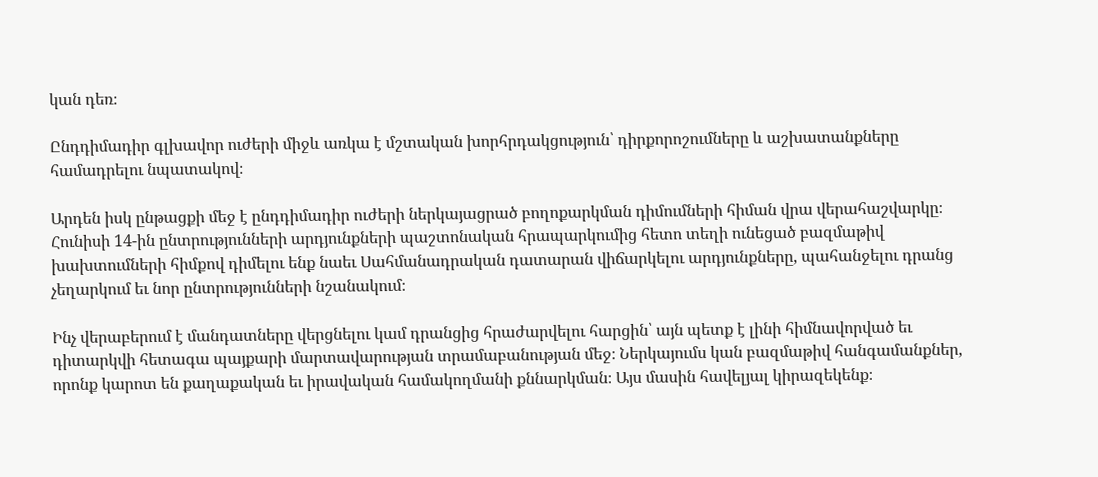կան դեռ։

Ընդդիմադիր գլխավոր ուժերի միջև առկա է մշտական խորհրդակցություն՝ դիրքորոշումները և աշխատանքները համադրելու նպատակով։

Արդեն իսկ ընթացքի մեջ է ընդդիմադիր ուժերի ներկայացրած բողոքարկման դիմումների հիման վրա վերահաշվարկը։ Հունիսի 14-ին ընտրությունների արդյունքների պաշտոնական հրապարկումից հետո տեղի ունեցած բազմաթիվ խախտումների հիմքով դիմելու ենք նաեւ Սահմանադրական դատարան վիճարկելու արդյունքները, պահանջելու դրանց չեղարկում եւ նոր ընտրությունների նշանակում։

Ինչ վերաբերում է մանդատները վերցնելու կամ դրանցից հրաժարվելու հարցին՝ այն պետք է լինի հիմնավորված եւ դիտարկվի հետագա պայքարի մարտավարության տրամաբանության մեջ։ Ներկայումս կան բազմաթիվ հանգամանքներ, որոնք կարոտ են քաղաքական եւ իրավական համակողմանի քննարկման։ Այս մասին հավելյալ կիրազեկենք։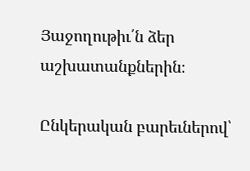Յաջողութիւ՛ն ձեր աշխատանքներին։

Ընկերական բարեւներով՝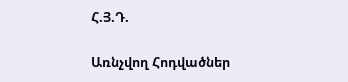Հ.Յ.Դ.

Առնչվող Հոդվածներ